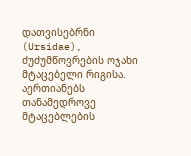დათვისებრნი (Ursidae), ძუძუმწოვრების ოჯახი მტაცებელი რიგისა. აერთიანებს თანამედროვე მტაცებლების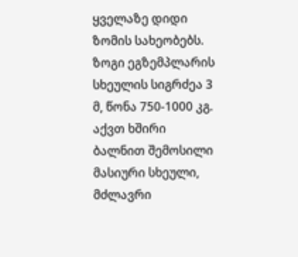ყველაზე დიდი ზომის სახეობებს. ზოგი ეგზემპლარის სხეულის სიგრძეა 3 მ, წონა 750-1000 კგ. აქვთ ხშირი ბალნით შემოსილი მასიური სხეული, მძლავრი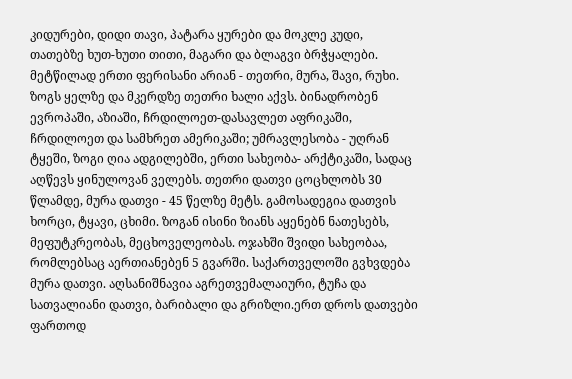კიდურები, დიდი თავი, პატარა ყურები და მოკლე კუდი, თათებზე ხუთ-ხუთი თითი, მაგარი და ბლაგვი ბრჭყალები. მეტწილად ერთი ფერისანი არიან - თეთრი, მურა, შავი, რუხი. ზოგს ყელზე და მკერდზე თეთრი ხალი აქვს. ბინადრობენ ევროპაში, აზიაში, ჩრდილოეთ-დასავლეთ აფრიკაში, ჩრდილოეთ და სამხრეთ ამერიკაში; უმრავლესობა - უღრან ტყეში, ზოგი ღია ადგილებში, ერთი სახეობა- არქტიკაში, სადაც აღწევს ყინულოვან ველებს. თეთრი დათვი ცოცხლობს 30 წლამდე, მურა დათვი - 45 წელზე მეტს. გამოსადეგია დათვის ხორცი, ტყავი, ცხიმი. ზოგან ისინი ზიანს აყენებნ ნათესებს, მეფუტკრეობას, მეცხოველეობას. ოჯახში შვიდი სახეობაა, რომლებსაც აერთიანებენ 5 გვარში. საქართველოში გვხვდება მურა დათვი. აღსანიშნავია აგრეთვემალაიური, ტუჩა და სათვალიანი დათვი, ბარიბალი და გრიზლი.ერთ დროს დათვები ფართოდ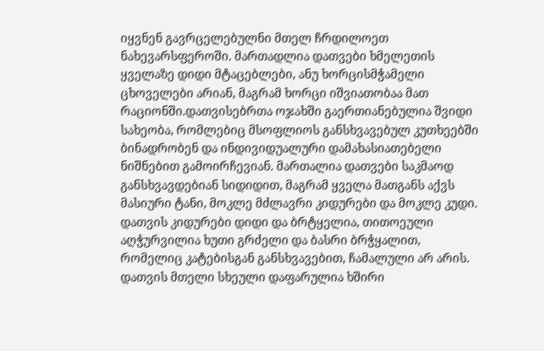იყვნენ გავრცელებულნი მთელ ჩრდილოეთ ნახევარსფეროში. მართადლია დათვები ხმელეთის ყველაზე დიდი მტაცებლები, ანუ ხორცისმჭამელი ცხოველები არიან, მაგრამ ხორცი იშვიათობაა მათ რაციონში.დათვისებრთა ოჯახში გაერთიანებულია შვიდი სახეობა, რომლებიც მსოფლიოს განსხვავებულ კუთხეებში ბინადრობენ და ინდივიდუალური დამახასიათებელი ნიშნებით გამოირჩევიან. მართალია დათვები საკმაოდ განსხვავდებიან სიდიდით, მაგრამ ყველა მათგანს აქვს მასიური ტანი, მოკლე მძლავრი კიდურები და მოკლე კუდი. დათვის კიდურები დიდი და ბრტყელია, თითოეული აღჭურვილია ხუთი გრძელი და ბასრი ბრჭყალით, რომელიც კატებისგან განსხვავებით, ჩამალული არ არის. დათვის მთელი სხეული დაფარულია ხშირი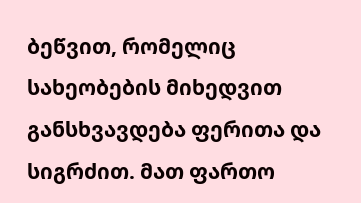ბეწვით, რომელიც სახეობების მიხედვით განსხვავდება ფერითა და სიგრძით. მათ ფართო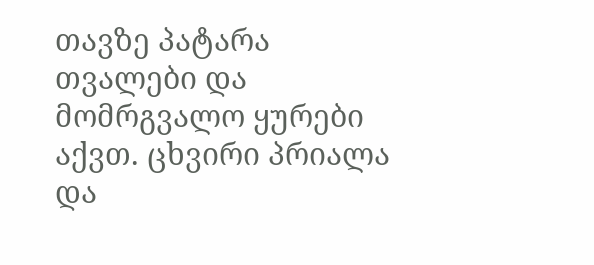თავზე პატარა თვალები და მომრგვალო ყურები აქვთ. ცხვირი პრიალა და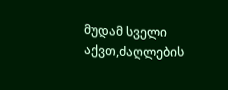მუდამ სველი აქვთ,ძაღლების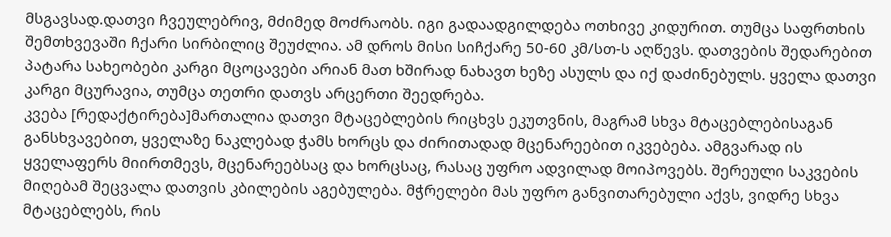მსგავსად.დათვი ჩვეულებრივ, მძიმედ მოძრაობს. იგი გადაადგილდება ოთხივე კიდურით. თუმცა საფრთხის შემთხვევაში ჩქარი სირბილიც შეუძლია. ამ დროს მისი სიჩქარე 50-60 კმ/სთ-ს აღწევს. დათვების შედარებით პატარა სახეობები კარგი მცოცავები არიან მათ ხშირად ნახავთ ხეზე ასულს და იქ დაძინებულს. ყველა დათვი კარგი მცურავია, თუმცა თეთრი დათვს არცერთი შეედრება.
კვება [რედაქტირება]მართალია დათვი მტაცებლების რიცხვს ეკუთვნის, მაგრამ სხვა მტაცებლებისაგან განსხვავებით, ყველაზე ნაკლებად ჭამს ხორცს და ძირითადად მცენარეებით იკვებება. ამგვარად ის ყველაფერს მიირთმევს, მცენარეებსაც და ხორცსაც, რასაც უფრო ადვილად მოიპოვებს. შერეული საკვების მიღებამ შეცვალა დათვის კბილების აგებულება. მჭრელები მას უფრო განვითარებული აქვს, ვიდრე სხვა მტაცებლებს, რის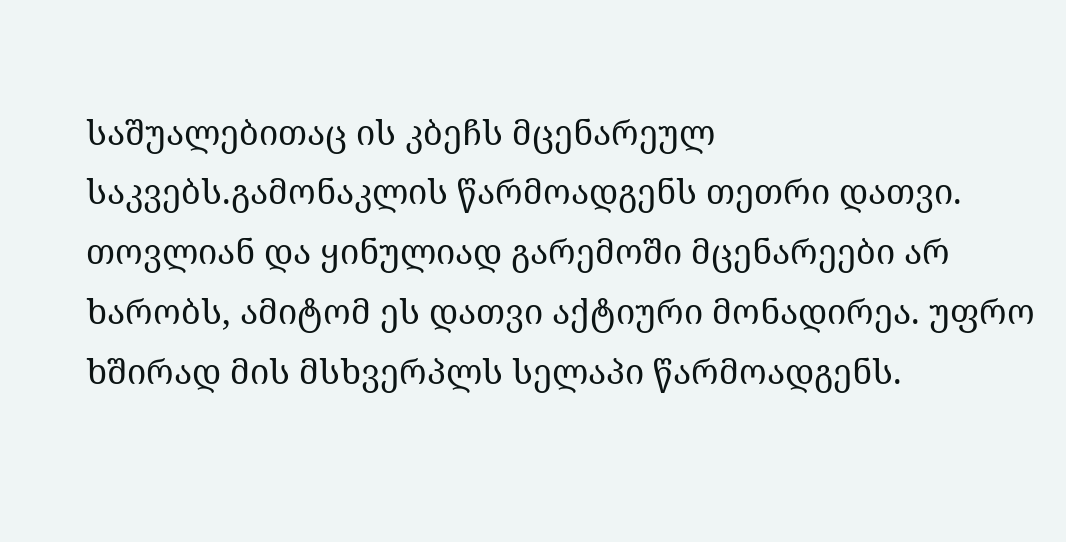საშუალებითაც ის კბეჩს მცენარეულ საკვებს.გამონაკლის წარმოადგენს თეთრი დათვი. თოვლიან და ყინულიად გარემოში მცენარეები არ ხარობს, ამიტომ ეს დათვი აქტიური მონადირეა. უფრო ხშირად მის მსხვერპლს სელაპი წარმოადგენს.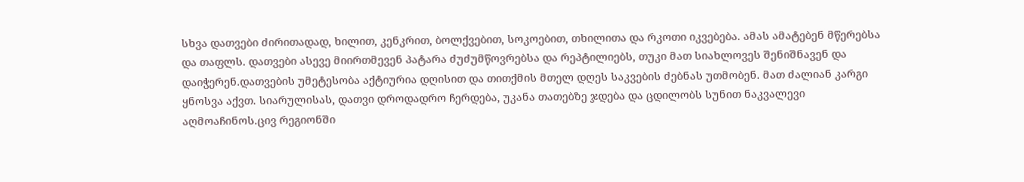სხვა დათვები ძირითადად, ხილით, კენკრით, ბოლქვებით, სოკოებით, თხილითა და რკოთი იკვებება. ამას ამატებენ მწერებსა და თაფლს. დათვები ასევე მიირთმევენ პატარა ძუძუმწოვრებსა და რეპტილიებს, თუკი მათ სიახლოვეს შენიშნავენ და დაიჭერენ.დათვების უმეტესობა აქტიურია დღისით და თითქმის მთელ დღეს საკვების ძებნას უთმობენ. მათ ძალიან კარგი ყნოსვა აქვთ. სიარულისას, დათვი დროდადრო ჩერდება, უკანა თათებზე ჯდება და ცდილობს სუნით ნაკვალევი აღმოაჩინოს.ცივ რეგიონში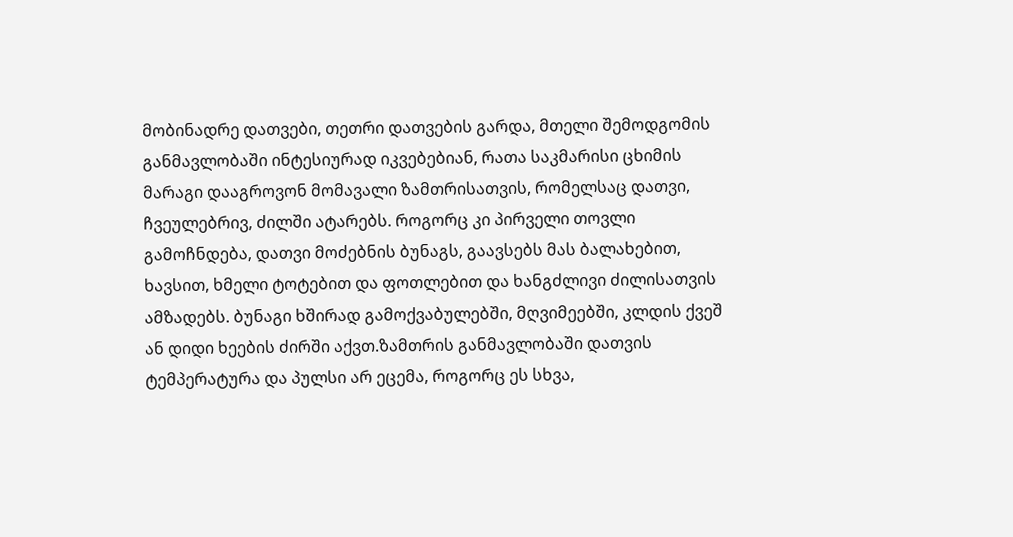მობინადრე დათვები, თეთრი დათვების გარდა, მთელი შემოდგომის განმავლობაში ინტესიურად იკვებებიან, რათა საკმარისი ცხიმის მარაგი დააგროვონ მომავალი ზამთრისათვის, რომელსაც დათვი, ჩვეულებრივ, ძილში ატარებს. როგორც კი პირველი თოვლი გამოჩნდება, დათვი მოძებნის ბუნაგს, გაავსებს მას ბალახებით, ხავსით, ხმელი ტოტებით და ფოთლებით და ხანგძლივი ძილისათვის ამზადებს. ბუნაგი ხშირად გამოქვაბულებში, მღვიმეებში, კლდის ქვეშ ან დიდი ხეების ძირში აქვთ.ზამთრის განმავლობაში დათვის ტემპერატურა და პულსი არ ეცემა, როგორც ეს სხვა,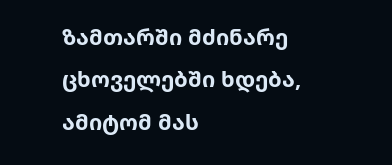ზამთარში მძინარე ცხოველებში ხდება, ამიტომ მას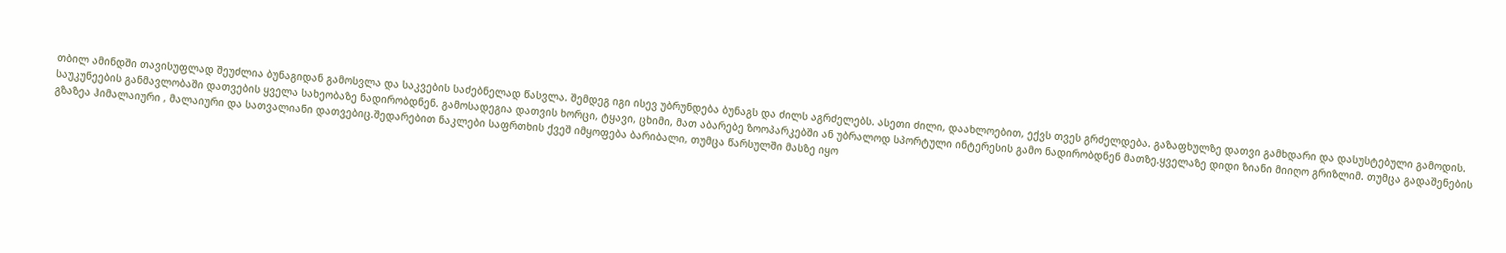თბილ ამინდში თავისუფლად შეუძლია ბუნაგიდან გამოსვლა და საკვების საძებნელად წასვლა. შემდეგ იგი ისევ უბრუნდება ბუნაგს და ძილს აგრძელებს. ასეთი ძილი, დაახლოებით, ექვს თვეს გრძელდება. გაზაფხულზე დათვი გამხდარი და დასუსტებული გამოდის.
საუკუნეების განმავლობაში დათვების ყველა სახეობაზე ნადირობდნენ. გამოსადეგია დათვის ხორცი, ტყავი, ცხიმი, მათ აბარებე ზოოპარკებში ან უბრალოდ სპორტული ინტერესის გამო ნადირობდნენ მათზე.ყველაზე დიდი ზიანი მიიღო გრიზლიმ. თუმცა გადაშენების გზაზეა ჰიმალაიური , მალაიური და სათვალიანი დათვებიც.შედარებით ნაკლები საფრთხის ქვეშ იმყოფება ბარიბალი, თუმცა წარსულში მასზე იყო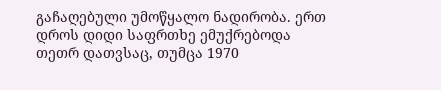გაჩაღებული უმოწყალო ნადირობა. ერთ დროს დიდი საფრთხე ემუქრებოდა თეთრ დათვსაც, თუმცა 1970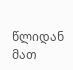წლიდან მათ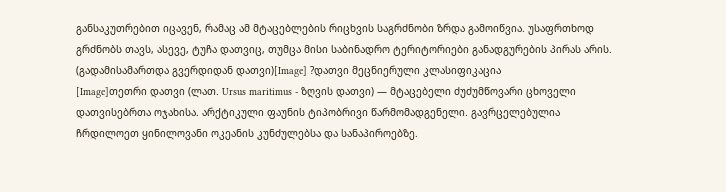განსაკუთრებით იცავენ, რამაც ამ მტაცებლების რიცხვის საგრძნობი ზრდა გამოიწვია. უსაფრთხოდ გრძნობს თავს, ასევე, ტუჩა დათვიც, თუმცა მისი საბინადრო ტერიტორიები განადგურების პირას არის.
(გადამისამართდა გვერდიდან დათვი)[Image] ?დათვი მეცნიერული კლასიფიკაცია
[Image]თეთრი დათვი (ლათ. Ursus maritimus - ზღვის დათვი) — მტაცებელი ძუძუმწოვარი ცხოველი დათვისებრთა ოჯახისა. არქტიკული ფაუნის ტიპობრივი წარმომადგენელი. გავრცელებულია ჩრდილოეთ ყინილოვანი ოკეანის კუნძულებსა და სანაპიროებზე.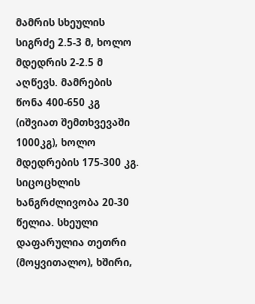მამრის სხეულის სიგრძე 2.5-3 მ, ხოლო მდედრის 2-2.5 მ აღწევს. მამრების წონა 400-650 კგ (იშვიათ შემთხვევაში 1000კგ), ხოლო მდედრების 175-300 კგ. სიცოცხლის ხანგრძლივობა 20-30 წელია. სხეული დაფარულია თეთრი (მოყვითალო), ხშირი,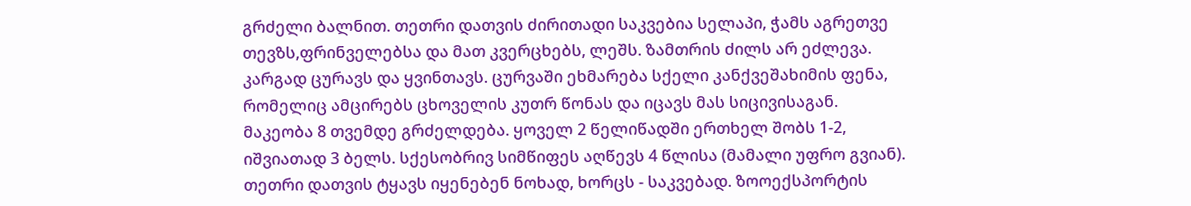გრძელი ბალნით. თეთრი დათვის ძირითადი საკვებია სელაპი, ჭამს აგრეთვე თევზს,ფრინველებსა და მათ კვერცხებს, ლეშს. ზამთრის ძილს არ ეძლევა. კარგად ცურავს და ყვინთავს. ცურვაში ეხმარება სქელი კანქვეშახიმის ფენა, რომელიც ამცირებს ცხოველის კუთრ წონას და იცავს მას სიცივისაგან. მაკეობა 8 თვემდე გრძელდება. ყოველ 2 წელიწადში ერთხელ შობს 1-2, იშვიათად 3 ბელს. სქესობრივ სიმწიფეს აღწევს 4 წლისა (მამალი უფრო გვიან). თეთრი დათვის ტყავს იყენებენ ნოხად, ხორცს - საკვებად. ზოოექსპორტის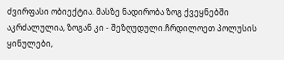ძვირფასი ობიექტია. მასზე ნადირობა ზოგ ქვეყნებში აკრძალულია, ზოგან კი - შეზღუდული.ჩრდილოეთ პოლუსის ყინულები,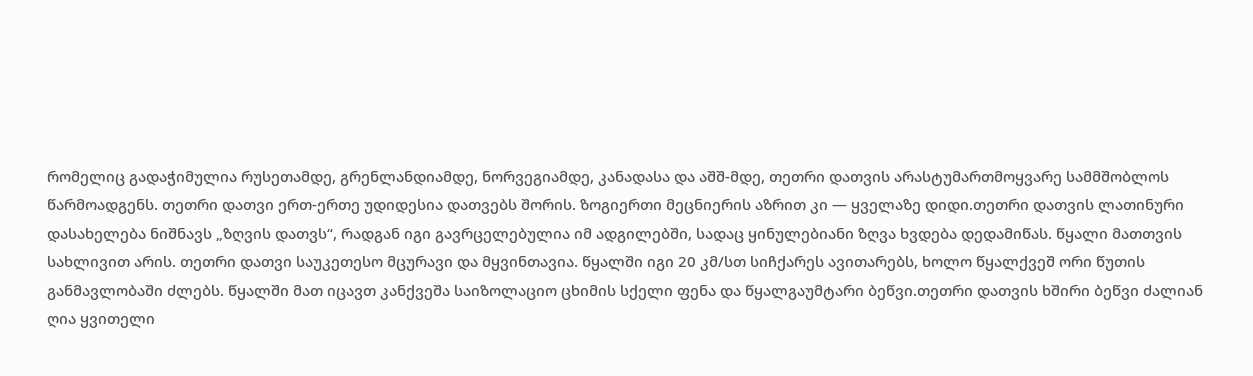რომელიც გადაჭიმულია რუსეთამდე, გრენლანდიამდე, ნორვეგიამდე, კანადასა და აშშ-მდე, თეთრი დათვის არასტუმართმოყვარე სამმშობლოს წარმოადგენს. თეთრი დათვი ერთ-ერთე უდიდესია დათვებს შორის. ზოგიერთი მეცნიერის აზრით კი — ყველაზე დიდი.თეთრი დათვის ლათინური დასახელება ნიშნავს „ზღვის დათვს“, რადგან იგი გავრცელებულია იმ ადგილებში, სადაც ყინულებიანი ზღვა ხვდება დედამიწას. წყალი მათთვის სახლივით არის. თეთრი დათვი საუკეთესო მცურავი და მყვინთავია. წყალში იგი 20 კმ/სთ სიჩქარეს ავითარებს, ხოლო წყალქვეშ ორი წუთის განმავლობაში ძლებს. წყალში მათ იცავთ კანქვეშა საიზოლაციო ცხიმის სქელი ფენა და წყალგაუმტარი ბეწვი.თეთრი დათვის ხშირი ბეწვი ძალიან ღია ყვითელი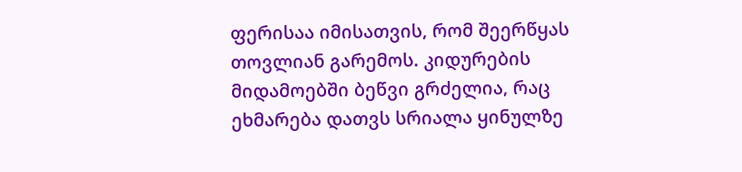ფერისაა იმისათვის, რომ შეერწყას თოვლიან გარემოს. კიდურების მიდამოებში ბეწვი გრძელია, რაც ეხმარება დათვს სრიალა ყინულზე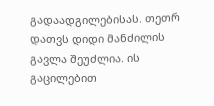გადაადგილებისას. თეთრ დათვს დიდი მანძილის გავლა შეუძლია. ის გაცილებით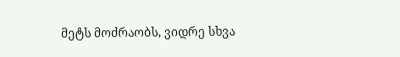მეტს მოძრაობს, ვიდრე სხვა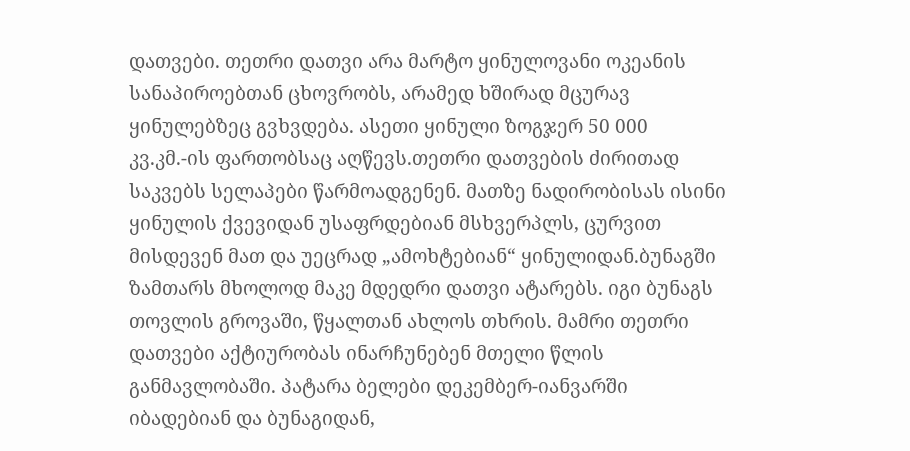დათვები. თეთრი დათვი არა მარტო ყინულოვანი ოკეანის სანაპიროებთან ცხოვრობს, არამედ ხშირად მცურავ ყინულებზეც გვხვდება. ასეთი ყინული ზოგჯერ 50 000 კვ.კმ.-ის ფართობსაც აღწევს.თეთრი დათვების ძირითად საკვებს სელაპები წარმოადგენენ. მათზე ნადირობისას ისინი ყინულის ქვევიდან უსაფრდებიან მსხვერპლს, ცურვით მისდევენ მათ და უეცრად „ამოხტებიან“ ყინულიდან.ბუნაგში ზამთარს მხოლოდ მაკე მდედრი დათვი ატარებს. იგი ბუნაგს თოვლის გროვაში, წყალთან ახლოს თხრის. მამრი თეთრი დათვები აქტიურობას ინარჩუნებენ მთელი წლის განმავლობაში. პატარა ბელები დეკემბერ-იანვარში იბადებიან და ბუნაგიდან,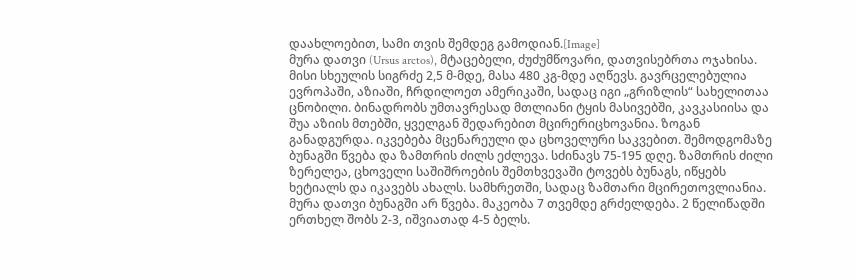დაახლოებით, სამი თვის შემდეგ გამოდიან.[Image]
მურა დათვი (Ursus arctos), მტაცებელი, ძუძუმწოვარი, დათვისებრთა ოჯახისა. მისი სხეულის სიგრძე 2,5 მ-მდე, მასა 480 კგ-მდე აღწევს. გავრცელებულია ევროპაში, აზიაში, ჩრდილოეთ ამერიკაში, სადაც იგი „გრიზლის“ სახელითაა ცნობილი. ბინადრობს უმთავრესად მთლიანი ტყის მასივებში, კავკასიისა და შუა აზიის მთებში, ყველგან შედარებით მცირერიცხოვანია. ზოგან განადგურდა. იკვებება მცენარეული და ცხოველური საკვებით. შემოდგომაზე ბუნაგში წვება და ზამთრის ძილს ეძლევა. სძინავს 75-195 დღე. ზამთრის ძილი ზერელეა, ცხოველი საშიშროების შემთხვევაში ტოვებს ბუნაგს, იწყებს ხეტიალს და იკავებს ახალს. სამხრეთში, სადაც ზამთარი მცირეთოვლიანია. მურა დათვი ბუნაგში არ წვება. მაკეობა 7 თვემდე გრძელდება. 2 წელიწადში ერთხელ შობს 2-3, იშვიათად 4-5 ბელს.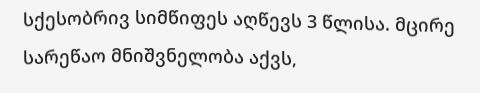სქესობრივ სიმწიფეს აღწევს 3 წლისა. მცირე სარეწაო მნიშვნელობა აქვს,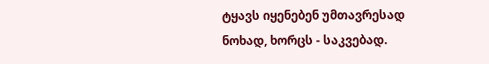ტყავს იყენებენ უმთავრესად ნოხად, ხორცს - საკვებად.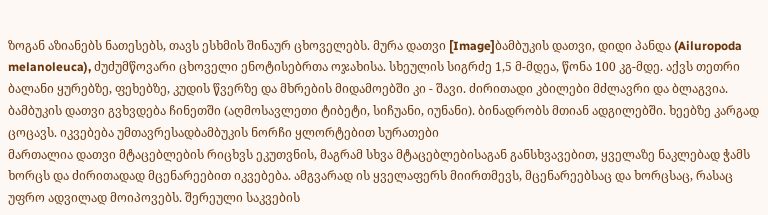ზოგან აზიანებს ნათესებს, თავს ესხმის შინაურ ცხოველებს. მურა დათვი [Image]ბამბუკის დათვი, დიდი პანდა (Ailuropoda melanoleuca), ძუძუმწოვარი ცხოველი ენოტისებრთა ოჯახისა. სხეულის სიგრძე 1,5 მ-მდეა, წონა 100 კგ-მდე. აქვს თეთრი ბალანი ყურებზე, ფეხებზე, კუდის წვერზე და მხრების მიდამოებში კი - შავი. ძირითადი კბილები მძლავრი და ბლაგვია. ბამბუკის დათვი გვხვდება ჩინეთში (აღმოსავლეთი ტიბეტი, სიჩუანი, იუნანი). ბინადრობს მთიან ადგილებში. ხეებზე კარგად ცოცავს. იკვებება უმთავრესადბამბუკის ნორჩი ყლორტებით სურათები
მართალია დათვი მტაცებლების რიცხვს ეკუთვნის, მაგრამ სხვა მტაცებლებისაგან განსხვავებით, ყველაზე ნაკლებად ჭამს ხორცს და ძირითადად მცენარეებით იკვებება. ამგვარად ის ყველაფერს მიირთმევს, მცენარეებსაც და ხორცსაც, რასაც უფრო ადვილად მოიპოვებს. შერეული საკვების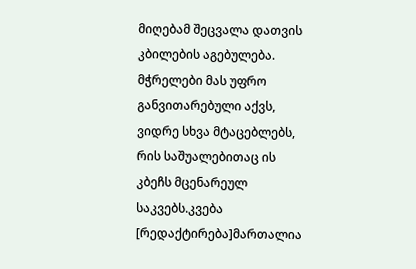მიღებამ შეცვალა დათვის კბილების აგებულება. მჭრელები მას უფრო განვითარებული აქვს, ვიდრე სხვა მტაცებლებს, რის საშუალებითაც ის კბეჩს მცენარეულ საკვებს.კვება [რედაქტირება]მართალია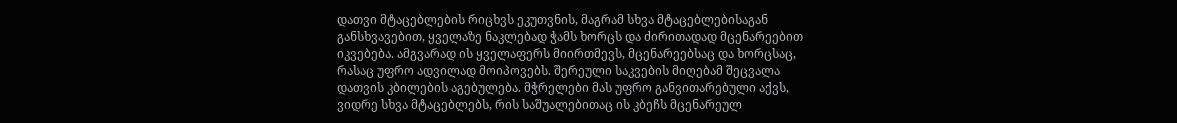დათვი მტაცებლების რიცხვს ეკუთვნის, მაგრამ სხვა მტაცებლებისაგან განსხვავებით, ყველაზე ნაკლებად ჭამს ხორცს და ძირითადად მცენარეებით იკვებება. ამგვარად ის ყველაფერს მიირთმევს, მცენარეებსაც და ხორცსაც, რასაც უფრო ადვილად მოიპოვებს. შერეული საკვების მიღებამ შეცვალა დათვის კბილების აგებულება. მჭრელები მას უფრო განვითარებული აქვს, ვიდრე სხვა მტაცებლებს, რის საშუალებითაც ის კბეჩს მცენარეულ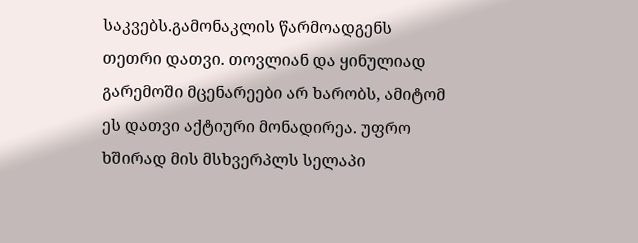საკვებს.გამონაკლის წარმოადგენს თეთრი დათვი. თოვლიან და ყინულიად გარემოში მცენარეები არ ხარობს, ამიტომ ეს დათვი აქტიური მონადირეა. უფრო ხშირად მის მსხვერპლს სელაპი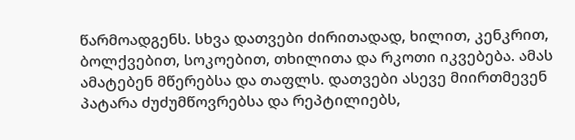წარმოადგენს. სხვა დათვები ძირითადად, ხილით, კენკრით, ბოლქვებით, სოკოებით, თხილითა და რკოთი იკვებება. ამას ამატებენ მწერებსა და თაფლს. დათვები ასევე მიირთმევენ პატარა ძუძუმწოვრებსა და რეპტილიებს,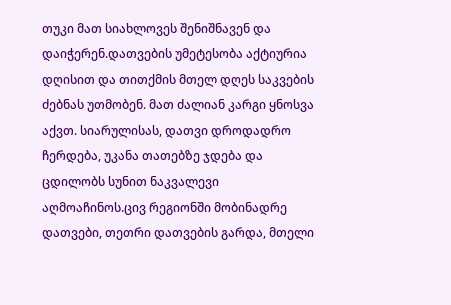თუკი მათ სიახლოვეს შენიშნავენ და დაიჭერენ.დათვების უმეტესობა აქტიურია დღისით და თითქმის მთელ დღეს საკვების ძებნას უთმობენ. მათ ძალიან კარგი ყნოსვა აქვთ. სიარულისას, დათვი დროდადრო ჩერდება, უკანა თათებზე ჯდება და ცდილობს სუნით ნაკვალევი აღმოაჩინოს.ცივ რეგიონში მობინადრე დათვები, თეთრი დათვების გარდა, მთელი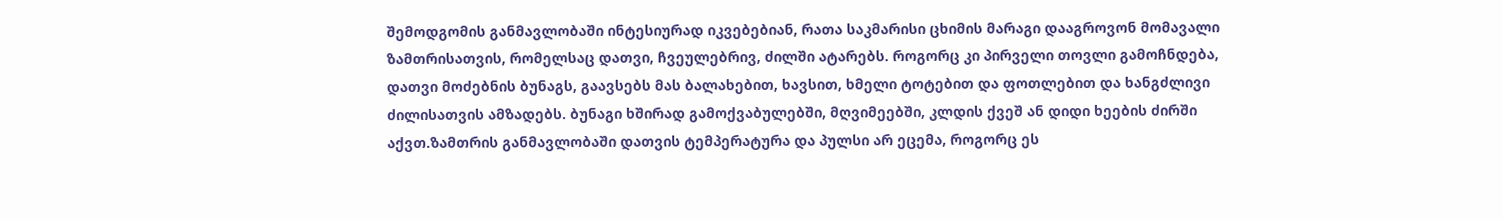შემოდგომის განმავლობაში ინტესიურად იკვებებიან, რათა საკმარისი ცხიმის მარაგი დააგროვონ მომავალი ზამთრისათვის, რომელსაც დათვი, ჩვეულებრივ, ძილში ატარებს. როგორც კი პირველი თოვლი გამოჩნდება, დათვი მოძებნის ბუნაგს, გაავსებს მას ბალახებით, ხავსით, ხმელი ტოტებით და ფოთლებით და ხანგძლივი ძილისათვის ამზადებს. ბუნაგი ხშირად გამოქვაბულებში, მღვიმეებში, კლდის ქვეშ ან დიდი ხეების ძირში აქვთ.ზამთრის განმავლობაში დათვის ტემპერატურა და პულსი არ ეცემა, როგორც ეს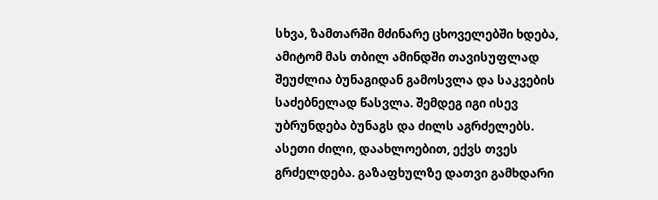სხვა, ზამთარში მძინარე ცხოველებში ხდება, ამიტომ მას თბილ ამინდში თავისუფლად შეუძლია ბუნაგიდან გამოსვლა და საკვების საძებნელად წასვლა. შემდეგ იგი ისევ უბრუნდება ბუნაგს და ძილს აგრძელებს. ასეთი ძილი, დაახლოებით, ექვს თვეს გრძელდება. გაზაფხულზე დათვი გამხდარი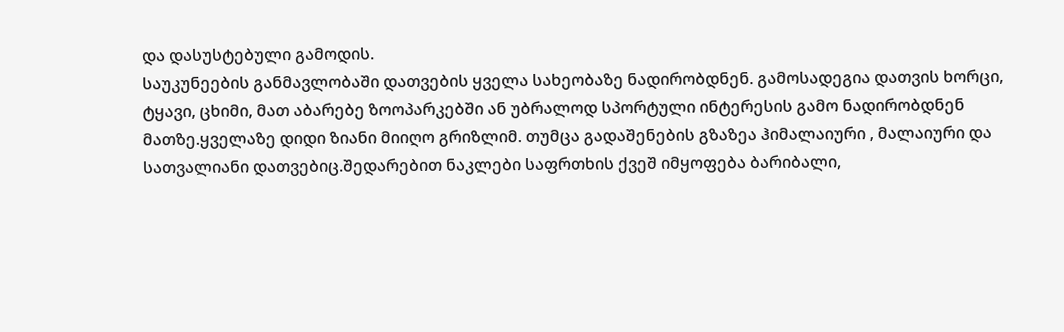და დასუსტებული გამოდის.
საუკუნეების განმავლობაში დათვების ყველა სახეობაზე ნადირობდნენ. გამოსადეგია დათვის ხორცი, ტყავი, ცხიმი, მათ აბარებე ზოოპარკებში ან უბრალოდ სპორტული ინტერესის გამო ნადირობდნენ მათზე.ყველაზე დიდი ზიანი მიიღო გრიზლიმ. თუმცა გადაშენების გზაზეა ჰიმალაიური , მალაიური და სათვალიანი დათვებიც.შედარებით ნაკლები საფრთხის ქვეშ იმყოფება ბარიბალი,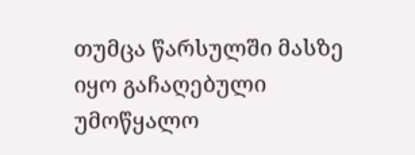თუმცა წარსულში მასზე იყო გაჩაღებული უმოწყალო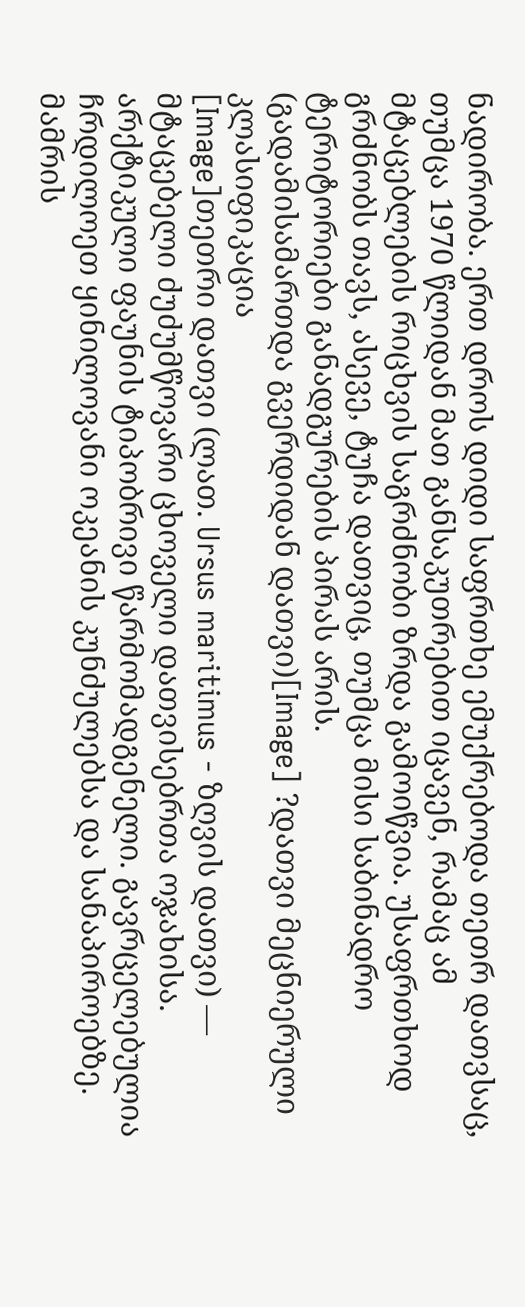ნადირობა. ერთ დროს დიდი საფრთხე ემუქრებოდა თეთრ დათვსაც, თუმცა 1970 წლიდან მათ განსაკუთრებით იცავენ, რამაც ამ მტაცებლების რიცხვის საგრძნობი ზრდა გამოიწვია. უსაფრთხოდ გრძნობს თავს, ასევე, ტუჩა დათვიც, თუმცა მისი საბინადრო ტერიტორიები განადგურების პირას არის.
(გადამისამართდა გვერდიდან დათვი)[Image] ?დათვი მეცნიერული კლასიფიკაცია
[Image]თეთრი დათვი (ლათ. Ursus maritimus - ზღვის დათვი) — მტაცებელი ძუძუმწოვარი ცხოველი დათვისებრთა ოჯახისა. არქტიკული ფაუნის ტიპობრივი წარმომადგენელი. გავრცელებულია ჩრდილოეთ ყინილოვანი ოკეანის კუნძულებსა და სანაპიროებზე. მამრის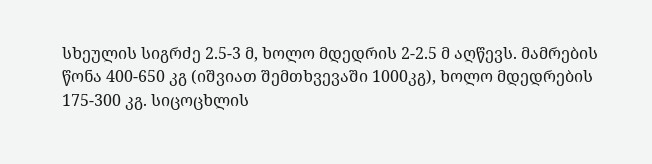სხეულის სიგრძე 2.5-3 მ, ხოლო მდედრის 2-2.5 მ აღწევს. მამრების წონა 400-650 კგ (იშვიათ შემთხვევაში 1000კგ), ხოლო მდედრების 175-300 კგ. სიცოცხლის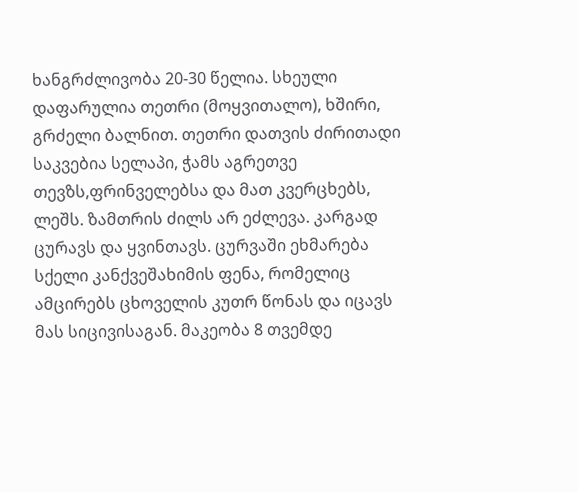ხანგრძლივობა 20-30 წელია. სხეული დაფარულია თეთრი (მოყვითალო), ხშირი, გრძელი ბალნით. თეთრი დათვის ძირითადი საკვებია სელაპი, ჭამს აგრეთვე თევზს,ფრინველებსა და მათ კვერცხებს, ლეშს. ზამთრის ძილს არ ეძლევა. კარგად ცურავს და ყვინთავს. ცურვაში ეხმარება სქელი კანქვეშახიმის ფენა, რომელიც ამცირებს ცხოველის კუთრ წონას და იცავს მას სიცივისაგან. მაკეობა 8 თვემდე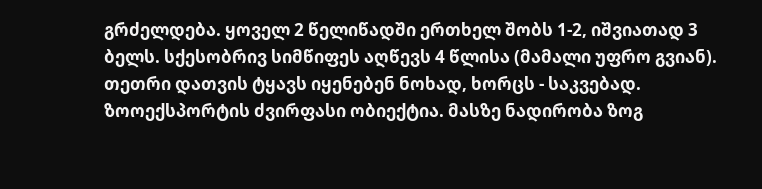გრძელდება. ყოველ 2 წელიწადში ერთხელ შობს 1-2, იშვიათად 3 ბელს. სქესობრივ სიმწიფეს აღწევს 4 წლისა (მამალი უფრო გვიან). თეთრი დათვის ტყავს იყენებენ ნოხად, ხორცს - საკვებად. ზოოექსპორტის ძვირფასი ობიექტია. მასზე ნადირობა ზოგ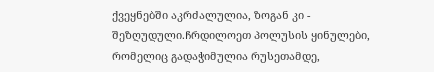ქვეყნებში აკრძალულია, ზოგან კი - შეზღუდული.ჩრდილოეთ პოლუსის ყინულები, რომელიც გადაჭიმულია რუსეთამდე,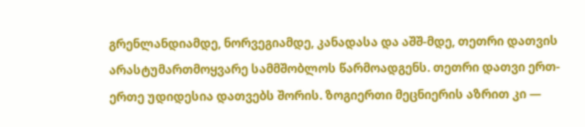გრენლანდიამდე, ნორვეგიამდე, კანადასა და აშშ-მდე, თეთრი დათვის არასტუმართმოყვარე სამმშობლოს წარმოადგენს. თეთრი დათვი ერთ-ერთე უდიდესია დათვებს შორის. ზოგიერთი მეცნიერის აზრით კი —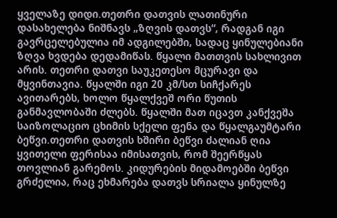ყველაზე დიდი.თეთრი დათვის ლათინური დასახელება ნიშნავს „ზღვის დათვს“, რადგან იგი გავრცელებულია იმ ადგილებში, სადაც ყინულებიანი ზღვა ხვდება დედამიწას. წყალი მათთვის სახლივით არის. თეთრი დათვი საუკეთესო მცურავი და მყვინთავია. წყალში იგი 20 კმ/სთ სიჩქარეს ავითარებს, ხოლო წყალქვეშ ორი წუთის განმავლობაში ძლებს. წყალში მათ იცავთ კანქვეშა საიზოლაციო ცხიმის სქელი ფენა და წყალგაუმტარი ბეწვი.თეთრი დათვის ხშირი ბეწვი ძალიან ღია ყვითელი ფერისაა იმისათვის, რომ შეერწყას თოვლიან გარემოს. კიდურების მიდამოებში ბეწვი გრძელია, რაც ეხმარება დათვს სრიალა ყინულზე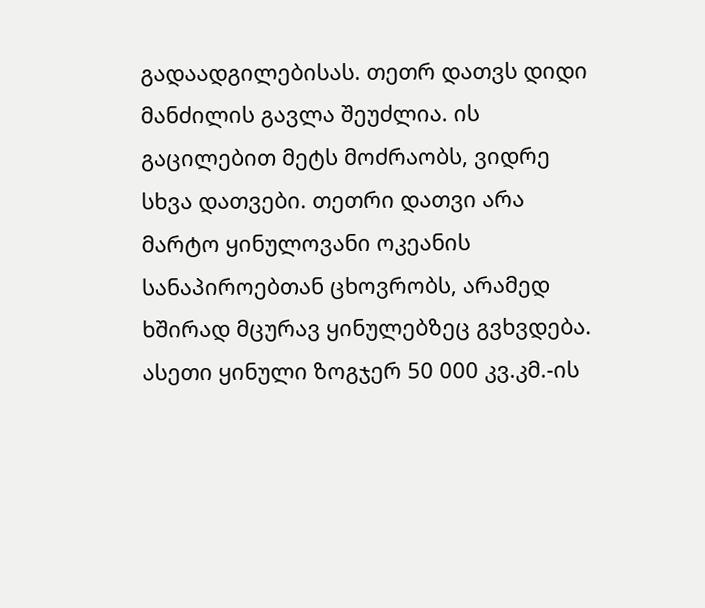გადაადგილებისას. თეთრ დათვს დიდი მანძილის გავლა შეუძლია. ის გაცილებით მეტს მოძრაობს, ვიდრე სხვა დათვები. თეთრი დათვი არა მარტო ყინულოვანი ოკეანის სანაპიროებთან ცხოვრობს, არამედ ხშირად მცურავ ყინულებზეც გვხვდება. ასეთი ყინული ზოგჯერ 50 000 კვ.კმ.-ის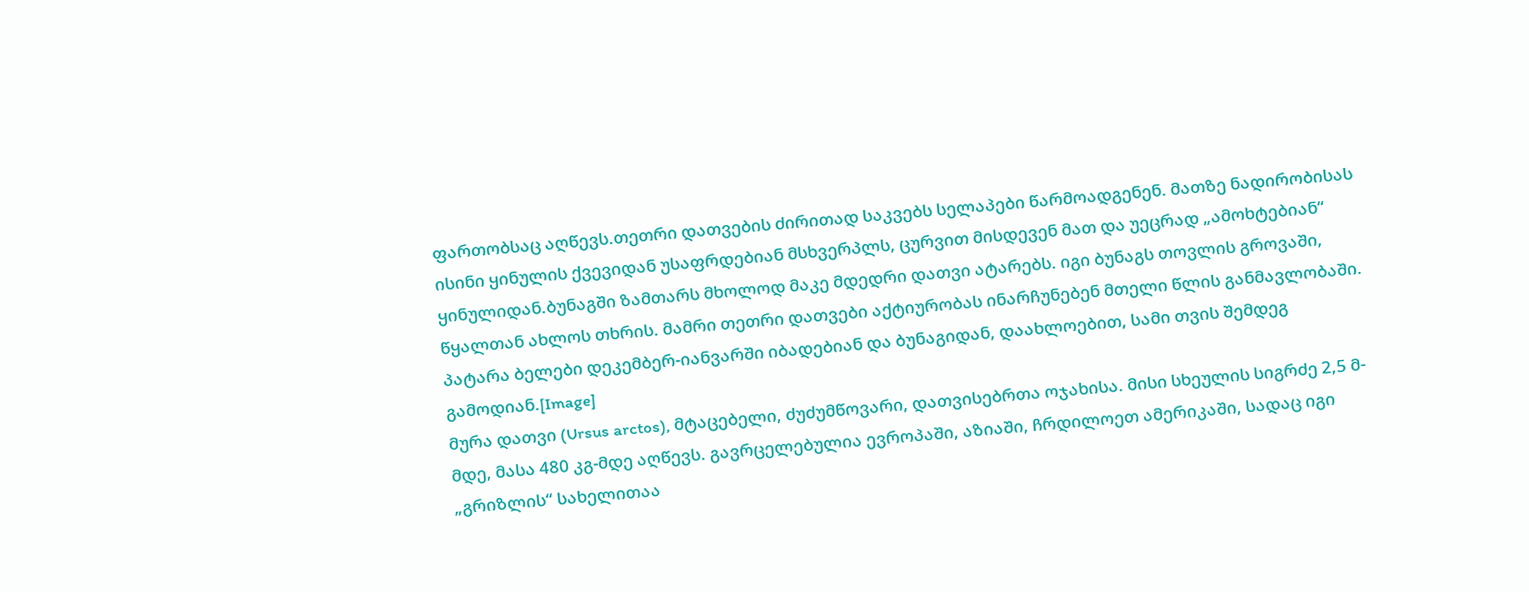ფართობსაც აღწევს.თეთრი დათვების ძირითად საკვებს სელაპები წარმოადგენენ. მათზე ნადირობისას ისინი ყინულის ქვევიდან უსაფრდებიან მსხვერპლს, ცურვით მისდევენ მათ და უეცრად „ამოხტებიან“ ყინულიდან.ბუნაგში ზამთარს მხოლოდ მაკე მდედრი დათვი ატარებს. იგი ბუნაგს თოვლის გროვაში, წყალთან ახლოს თხრის. მამრი თეთრი დათვები აქტიურობას ინარჩუნებენ მთელი წლის განმავლობაში. პატარა ბელები დეკემბერ-იანვარში იბადებიან და ბუნაგიდან, დაახლოებით, სამი თვის შემდეგ გამოდიან.[Image]
მურა დათვი (Ursus arctos), მტაცებელი, ძუძუმწოვარი, დათვისებრთა ოჯახისა. მისი სხეულის სიგრძე 2,5 მ-მდე, მასა 480 კგ-მდე აღწევს. გავრცელებულია ევროპაში, აზიაში, ჩრდილოეთ ამერიკაში, სადაც იგი „გრიზლის“ სახელითაა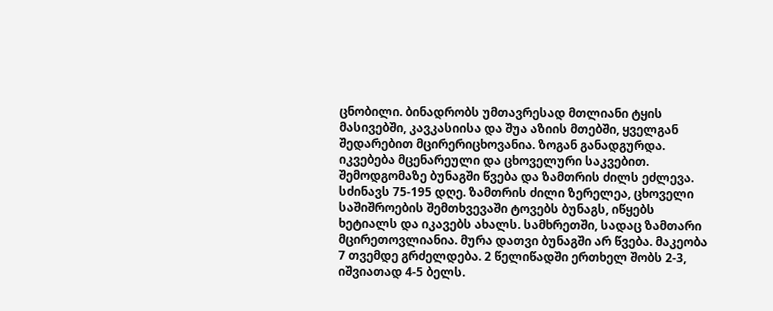ცნობილი. ბინადრობს უმთავრესად მთლიანი ტყის მასივებში, კავკასიისა და შუა აზიის მთებში, ყველგან შედარებით მცირერიცხოვანია. ზოგან განადგურდა. იკვებება მცენარეული და ცხოველური საკვებით. შემოდგომაზე ბუნაგში წვება და ზამთრის ძილს ეძლევა. სძინავს 75-195 დღე. ზამთრის ძილი ზერელეა, ცხოველი საშიშროების შემთხვევაში ტოვებს ბუნაგს, იწყებს ხეტიალს და იკავებს ახალს. სამხრეთში, სადაც ზამთარი მცირეთოვლიანია. მურა დათვი ბუნაგში არ წვება. მაკეობა 7 თვემდე გრძელდება. 2 წელიწადში ერთხელ შობს 2-3, იშვიათად 4-5 ბელს.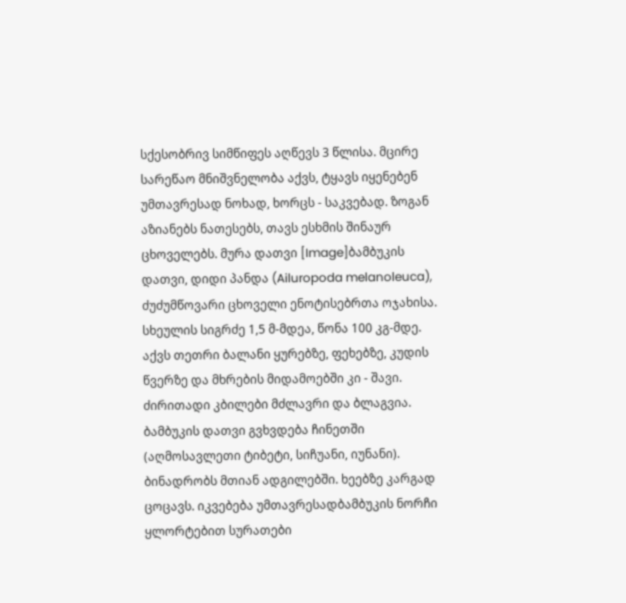სქესობრივ სიმწიფეს აღწევს 3 წლისა. მცირე სარეწაო მნიშვნელობა აქვს, ტყავს იყენებენ უმთავრესად ნოხად, ხორცს - საკვებად. ზოგან აზიანებს ნათესებს, თავს ესხმის შინაურ ცხოველებს. მურა დათვი [Image]ბამბუკის დათვი, დიდი პანდა (Ailuropoda melanoleuca), ძუძუმწოვარი ცხოველი ენოტისებრთა ოჯახისა. სხეულის სიგრძე 1,5 მ-მდეა, წონა 100 კგ-მდე. აქვს თეთრი ბალანი ყურებზე, ფეხებზე, კუდის წვერზე და მხრების მიდამოებში კი - შავი. ძირითადი კბილები მძლავრი და ბლაგვია. ბამბუკის დათვი გვხვდება ჩინეთში (აღმოსავლეთი ტიბეტი, სიჩუანი, იუნანი). ბინადრობს მთიან ადგილებში. ხეებზე კარგად ცოცავს. იკვებება უმთავრესადბამბუკის ნორჩი ყლორტებით სურათები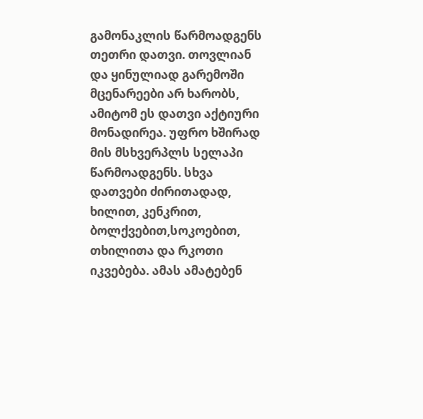გამონაკლის წარმოადგენს თეთრი დათვი. თოვლიან და ყინულიად გარემოში მცენარეები არ ხარობს, ამიტომ ეს დათვი აქტიური მონადირეა. უფრო ხშირად მის მსხვერპლს სელაპი წარმოადგენს. სხვა დათვები ძირითადად, ხილით, კენკრით, ბოლქვებით,სოკოებით, თხილითა და რკოთი იკვებება. ამას ამატებენ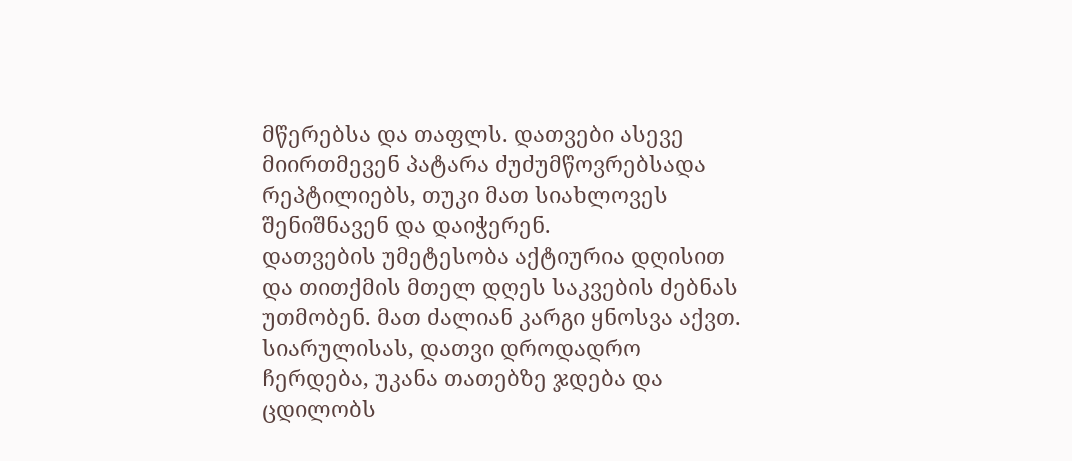მწერებსა და თაფლს. დათვები ასევე მიირთმევენ პატარა ძუძუმწოვრებსადა რეპტილიებს, თუკი მათ სიახლოვეს შენიშნავენ და დაიჭერენ.
დათვების უმეტესობა აქტიურია დღისით და თითქმის მთელ დღეს საკვების ძებნას უთმობენ. მათ ძალიან კარგი ყნოსვა აქვთ. სიარულისას, დათვი დროდადრო ჩერდება, უკანა თათებზე ჯდება და ცდილობს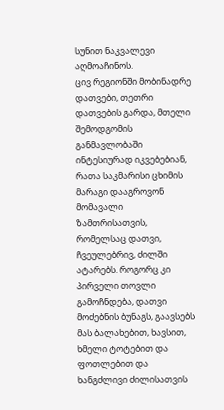სუნით ნაკვალევი აღმოაჩინოს.
ცივ რეგიონში მობინადრე დათვები, თეთრი დათვების გარდა, მთელი შემოდგომის განმავლობაში ინტესიურად იკვებებიან, რათა საკმარისი ცხიმის მარაგი დააგროვონ მომავალი ზამთრისათვის, რომელსაც დათვი, ჩვეულებრივ, ძილში ატარებს. როგორც კი პირველი თოვლი გამოჩნდება, დათვი მოძებნის ბუნაგს, გაავსებს მას ბალახებით, ხავსით, ხმელი ტოტებით და ფოთლებით და ხანგძლივი ძილისათვის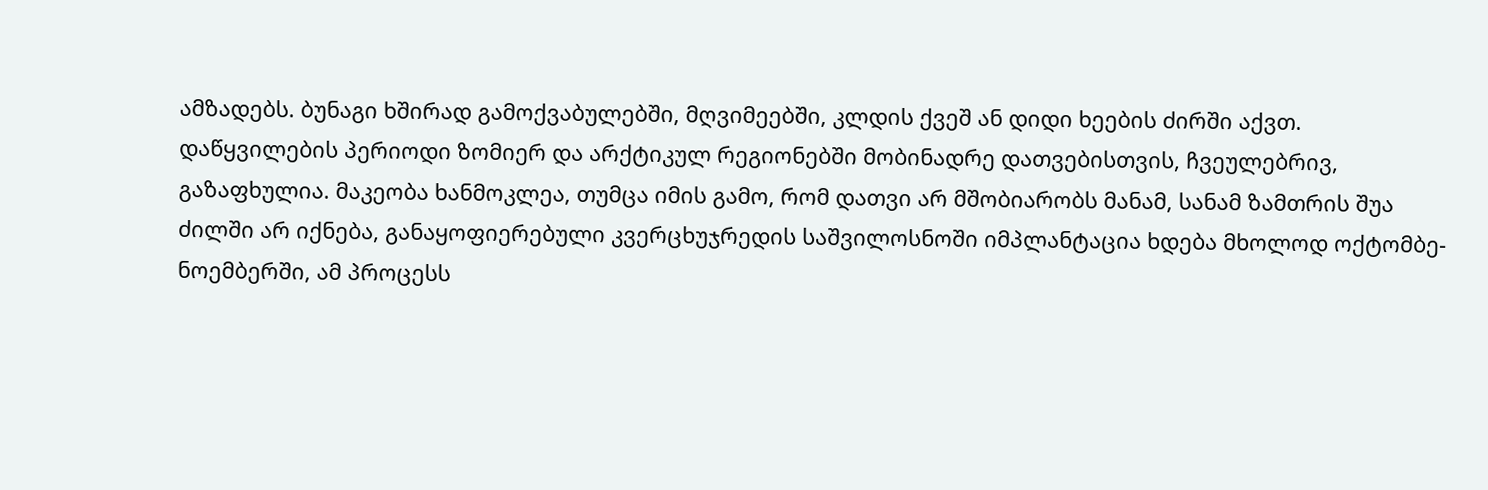ამზადებს. ბუნაგი ხშირად გამოქვაბულებში, მღვიმეებში, კლდის ქვეშ ან დიდი ხეების ძირში აქვთ.
დაწყვილების პერიოდი ზომიერ და არქტიკულ რეგიონებში მობინადრე დათვებისთვის, ჩვეულებრივ, გაზაფხულია. მაკეობა ხანმოკლეა, თუმცა იმის გამო, რომ დათვი არ მშობიარობს მანამ, სანამ ზამთრის შუა ძილში არ იქნება, განაყოფიერებული კვერცხუჯრედის საშვილოსნოში იმპლანტაცია ხდება მხოლოდ ოქტომბე-ნოემბერში, ამ პროცესს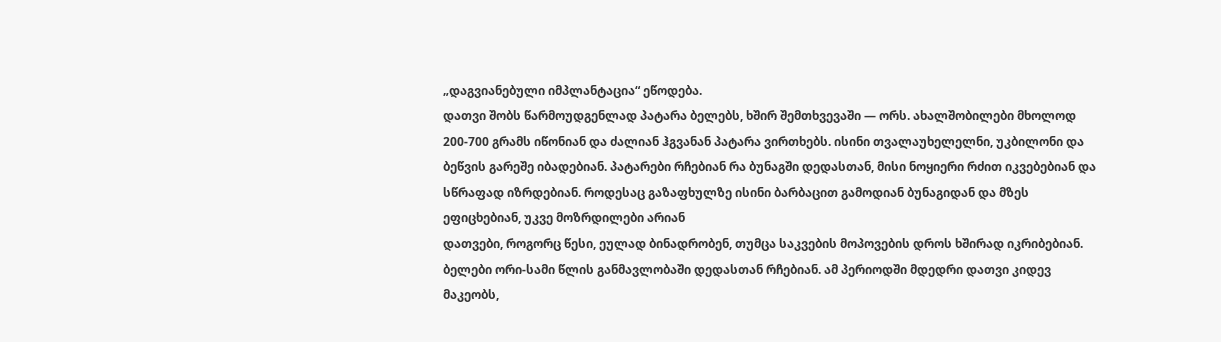„დაგვიანებული იმპლანტაცია“ ეწოდება.
დათვი შობს წარმოუდგენლად პატარა ბელებს, ხშირ შემთხვევაში — ორს. ახალშობილები მხოლოდ 200-700 გრამს იწონიან და ძალიან ჰგვანან პატარა ვირთხებს. ისინი თვალაუხელელნი, უკბილონი და ბეწვის გარეშე იბადებიან. პატარები რჩებიან რა ბუნაგში დედასთან, მისი ნოყიერი რძით იკვებებიან და სწრაფად იზრდებიან. როდესაც გაზაფხულზე ისინი ბარბაცით გამოდიან ბუნაგიდან და მზეს ეფიცხებიან, უკვე მოზრდილები არიან
დათვები, როგორც წესი, ეულად ბინადრობენ, თუმცა საკვების მოპოვების დროს ხშირად იკრიბებიან. ბელები ორი-სამი წლის განმავლობაში დედასთან რჩებიან. ამ პერიოდში მდედრი დათვი კიდევ მაკეობს,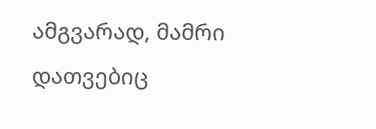ამგვარად, მამრი დათვებიც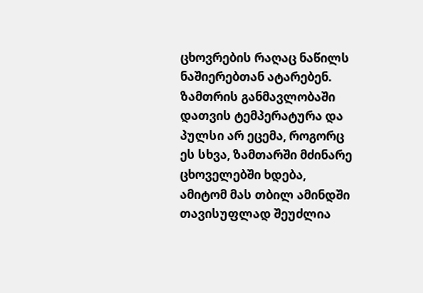ცხოვრების რაღაც ნაწილს ნაშიერებთან ატარებენ.
ზამთრის განმავლობაში დათვის ტემპერატურა და პულსი არ ეცემა, როგორც ეს სხვა, ზამთარში მძინარე ცხოველებში ხდება, ამიტომ მას თბილ ამინდში თავისუფლად შეუძლია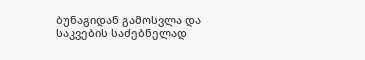ბუნაგიდან გამოსვლა და საკვების საძებნელად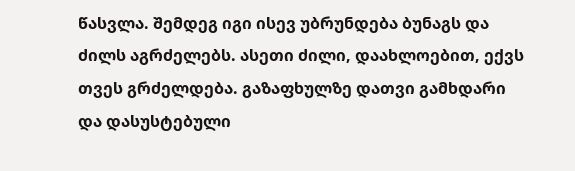წასვლა. შემდეგ იგი ისევ უბრუნდება ბუნაგს და ძილს აგრძელებს. ასეთი ძილი, დაახლოებით, ექვს თვეს გრძელდება. გაზაფხულზე დათვი გამხდარი და დასუსტებული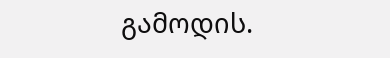გამოდის.